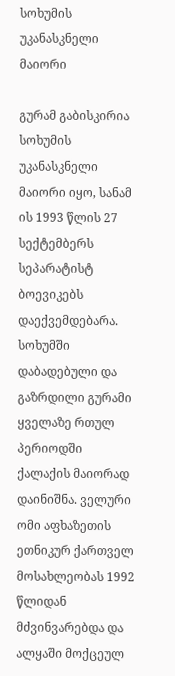სოხუმის უკანასკნელი მაიორი

გურამ გაბისკირია სოხუმის უკანასკნელი მაიორი იყო, სანამ ის 1993 წლის 27 სექტემბერს სეპარატისტ ბოევიკებს დაექვემდებარა. სოხუმში დაბადებული და გაზრდილი გურამი ყველაზე რთულ პერიოდში ქალაქის მაიორად დაინიშნა. ველური ომი აფხაზეთის ეთნიკურ ქართველ მოსახლეობას 1992 წლიდან მძვინვარებდა და ალყაში მოქცეულ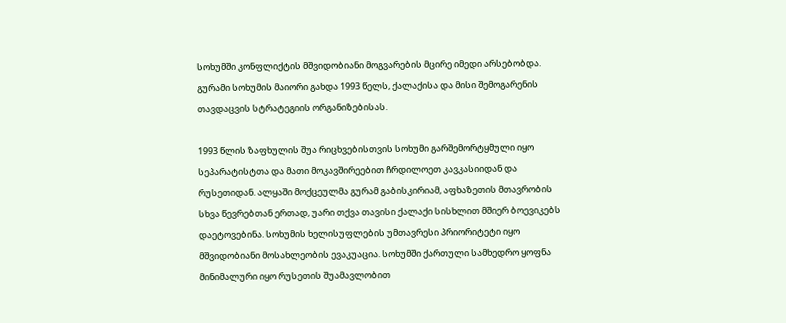სოხუმში კონფლიქტის მშვიდობიანი მოგვარების მცირე იმედი არსებობდა. გურამი სოხუმის მაიორი გახდა 1993 წელს, ქალაქისა და მისი შემოგარენის თავდაცვის სტრატეგიის ორგანიზებისას.

1993 წლის ზაფხულის შუა რიცხვებისთვის სოხუმი გარშემორტყმული იყო სეპარატისტთა და მათი მოკავშირეებით ჩრდილოეთ კავკასიიდან და რუსეთიდან. ალყაში მოქცეულმა გურამ გაბისკირიამ, აფხაზეთის მთავრობის სხვა წევრებთან ერთად, უარი თქვა თავისი ქალაქი სისხლით მშიერ ბოევიკებს დაეტოვებინა. სოხუმის ხელისუფლების უმთავრესი პრიორიტეტი იყო მშვიდობიანი მოსახლეობის ევაკუაცია. სოხუმში ქართული სამხედრო ყოფნა მინიმალური იყო რუსეთის შუამავლობით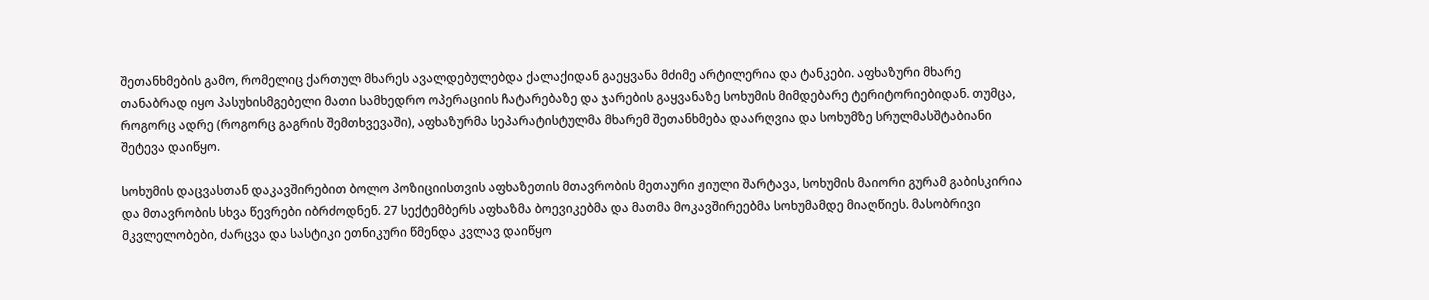შეთანხმების გამო, რომელიც ქართულ მხარეს ავალდებულებდა ქალაქიდან გაეყვანა მძიმე არტილერია და ტანკები. აფხაზური მხარე თანაბრად იყო პასუხისმგებელი მათი სამხედრო ოპერაციის ჩატარებაზე და ჯარების გაყვანაზე სოხუმის მიმდებარე ტერიტორიებიდან. თუმცა, როგორც ადრე (როგორც გაგრის შემთხვევაში), აფხაზურმა სეპარატისტულმა მხარემ შეთანხმება დაარღვია და სოხუმზე სრულმასშტაბიანი შეტევა დაიწყო.

სოხუმის დაცვასთან დაკავშირებით ბოლო პოზიციისთვის აფხაზეთის მთავრობის მეთაური ჟიული შარტავა, სოხუმის მაიორი გურამ გაბისკირია და მთავრობის სხვა წევრები იბრძოდნენ. 27 სექტემბერს აფხაზმა ბოევიკებმა და მათმა მოკავშირეებმა სოხუმამდე მიაღწიეს. მასობრივი მკვლელობები, ძარცვა და სასტიკი ეთნიკური წმენდა კვლავ დაიწყო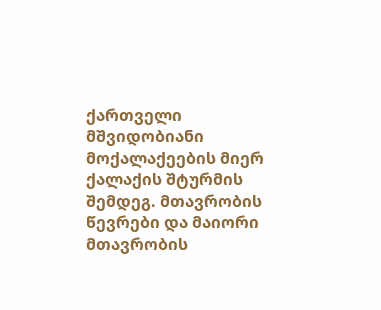ქართველი მშვიდობიანი მოქალაქეების მიერ ქალაქის შტურმის შემდეგ. მთავრობის წევრები და მაიორი მთავრობის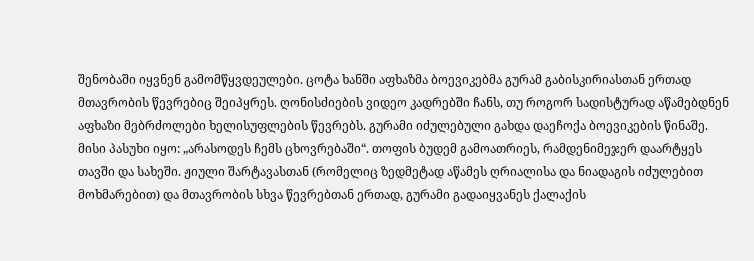შენობაში იყვნენ გამომწყვდეულები. ცოტა ხანში აფხაზმა ბოევიკებმა გურამ გაბისკირიასთან ერთად მთავრობის წევრებიც შეიპყრეს. ღონისძიების ვიდეო კადრებში ჩანს, თუ როგორ სადისტურად აწამებდნენ აფხაზი მებრძოლები ხელისუფლების წევრებს. გურამი იძულებული გახდა დაეჩოქა ბოევიკების წინაშე. მისი პასუხი იყო: „არასოდეს ჩემს ცხოვრებაში“. თოფის ბუდემ გამოათრიეს, რამდენიმეჯერ დაარტყეს თავში და სახეში. ჟიული შარტავასთან (რომელიც ზედმეტად აწამეს ღრიალისა და ნიადაგის იძულებით მოხმარებით) და მთავრობის სხვა წევრებთან ერთად, გურამი გადაიყვანეს ქალაქის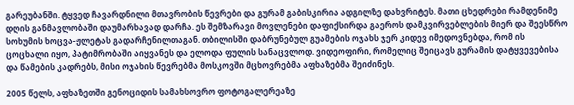გარეუბანში. ტყვედ ჩავარდნილი მთავრობის წევრები და გურამ გაბისკირია ადგილზე დახვრიტეს. მათი ცხედრები რამდენიმე დღის განმავლობაში დაუმარხავად დარჩა. ეს შემზარავი მოვლენები დაფიქსირდა გაეროს დამკვირვებლების მიერ და შეესწრო სოხუმის ხოცვა-ჟლეტას გადარჩენილთაგან. თბილისში დაბრუნებულ გუამების ოჯახს ჯერ კიდევ იმედოვნებდა, რომ ის ცოცხალი იყო, პატიმრობაში აიყვანეს და ელოდა ფულის სანაცვლოდ. ვიდეოფირი, რომელიც შეიცავს გურამის დატყვევებისა და წამების კადრებს, მისი ოჯახის წევრებმა მოსკოვში მცხოვრებმა აფხაზებმა შეიძინეს.

2005 წელს, აფხაზეთში გენოციდის სამახსოვრო ფოტოგალერეაზე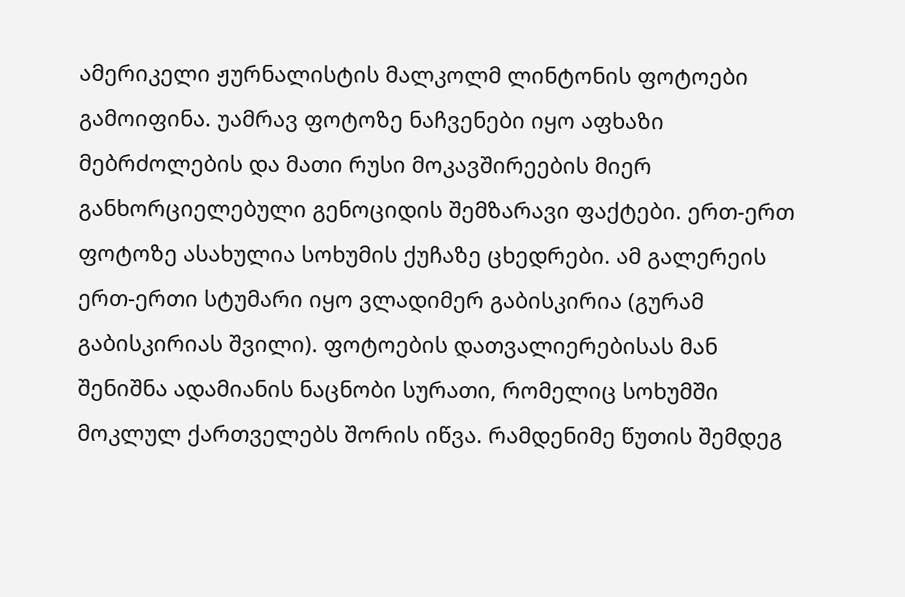ამერიკელი ჟურნალისტის მალკოლმ ლინტონის ფოტოები გამოიფინა. უამრავ ფოტოზე ნაჩვენები იყო აფხაზი მებრძოლების და მათი რუსი მოკავშირეების მიერ განხორციელებული გენოციდის შემზარავი ფაქტები. ერთ-ერთ ფოტოზე ასახულია სოხუმის ქუჩაზე ცხედრები. ამ გალერეის ერთ-ერთი სტუმარი იყო ვლადიმერ გაბისკირია (გურამ გაბისკირიას შვილი). ფოტოების დათვალიერებისას მან შენიშნა ადამიანის ნაცნობი სურათი, რომელიც სოხუმში მოკლულ ქართველებს შორის იწვა. რამდენიმე წუთის შემდეგ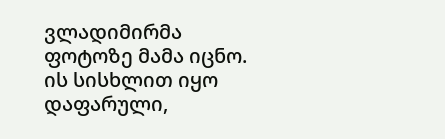ვლადიმირმა ფოტოზე მამა იცნო. ის სისხლით იყო დაფარული,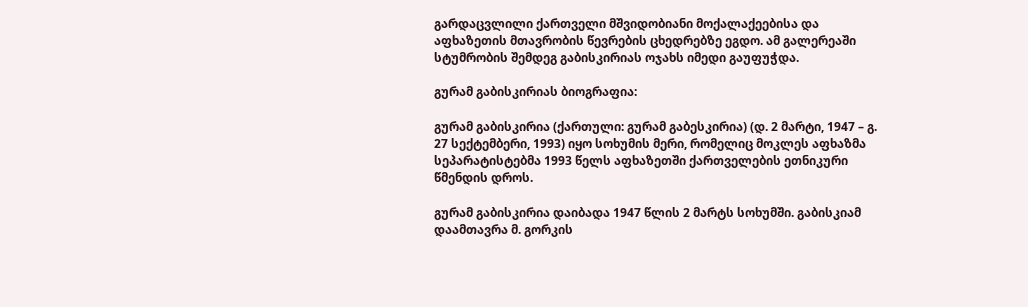გარდაცვლილი ქართველი მშვიდობიანი მოქალაქეებისა და აფხაზეთის მთავრობის წევრების ცხედრებზე ეგდო. ამ გალერეაში სტუმრობის შემდეგ გაბისკირიას ოჯახს იმედი გაუფუჭდა.

გურამ გაბისკირიას ბიოგრაფია:

გურამ გაბისკირია (ქართული: გურამ გაბესკირია) (დ. 2 მარტი, 1947 – გ. 27 სექტემბერი, 1993) იყო სოხუმის მერი, რომელიც მოკლეს აფხაზმა სეპარატისტებმა 1993 წელს აფხაზეთში ქართველების ეთნიკური წმენდის დროს.

გურამ გაბისკირია დაიბადა 1947 წლის 2 მარტს სოხუმში. გაბისკიამ დაამთავრა მ. გორკის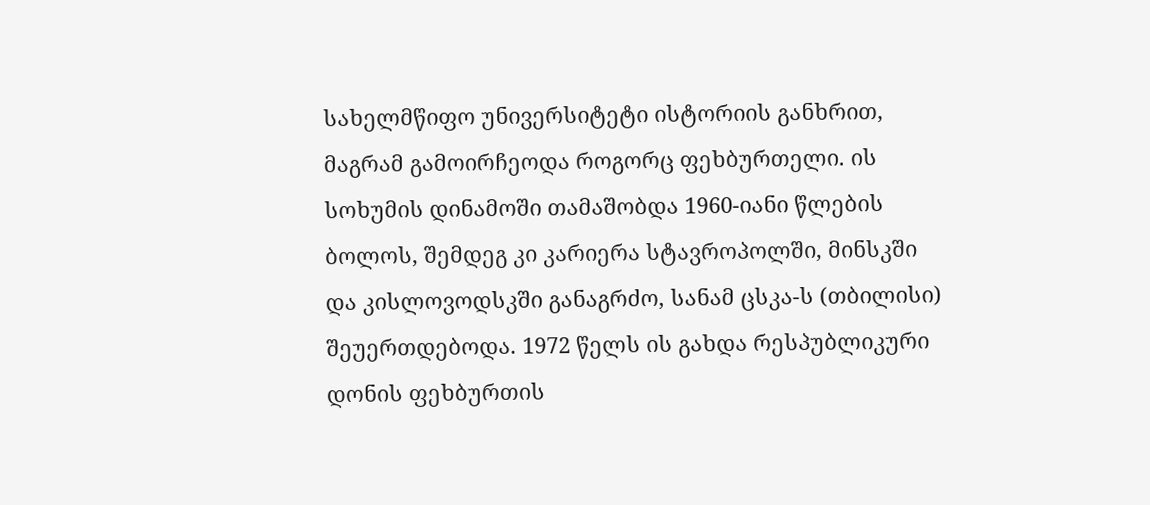სახელმწიფო უნივერსიტეტი ისტორიის განხრით, მაგრამ გამოირჩეოდა როგორც ფეხბურთელი. ის სოხუმის დინამოში თამაშობდა 1960-იანი წლების ბოლოს, შემდეგ კი კარიერა სტავროპოლში, მინსკში და კისლოვოდსკში განაგრძო, სანამ ცსკა-ს (თბილისი) შეუერთდებოდა. 1972 წელს ის გახდა რესპუბლიკური დონის ფეხბურთის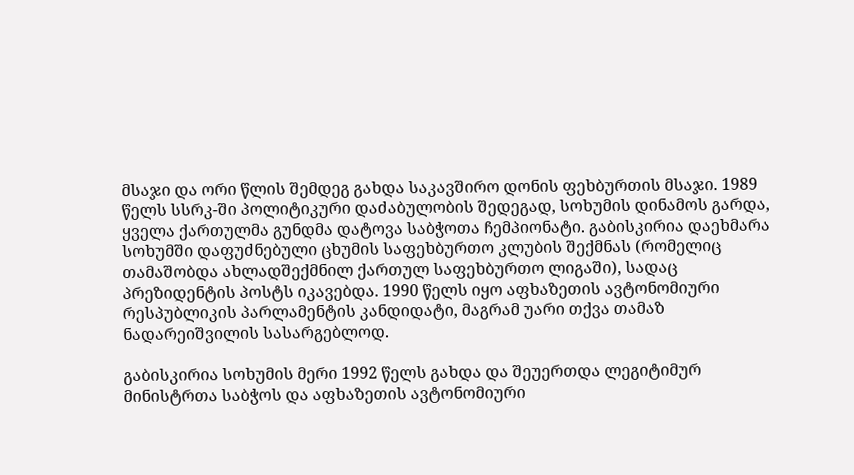მსაჯი და ორი წლის შემდეგ გახდა საკავშირო დონის ფეხბურთის მსაჯი. 1989 წელს სსრკ-ში პოლიტიკური დაძაბულობის შედეგად, სოხუმის დინამოს გარდა, ყველა ქართულმა გუნდმა დატოვა საბჭოთა ჩემპიონატი. გაბისკირია დაეხმარა სოხუმში დაფუძნებული ცხუმის საფეხბურთო კლუბის შექმნას (რომელიც თამაშობდა ახლადშექმნილ ქართულ საფეხბურთო ლიგაში), სადაც პრეზიდენტის პოსტს იკავებდა. 1990 წელს იყო აფხაზეთის ავტონომიური რესპუბლიკის პარლამენტის კანდიდატი, მაგრამ უარი თქვა თამაზ ნადარეიშვილის სასარგებლოდ.

გაბისკირია სოხუმის მერი 1992 წელს გახდა და შეუერთდა ლეგიტიმურ მინისტრთა საბჭოს და აფხაზეთის ავტონომიური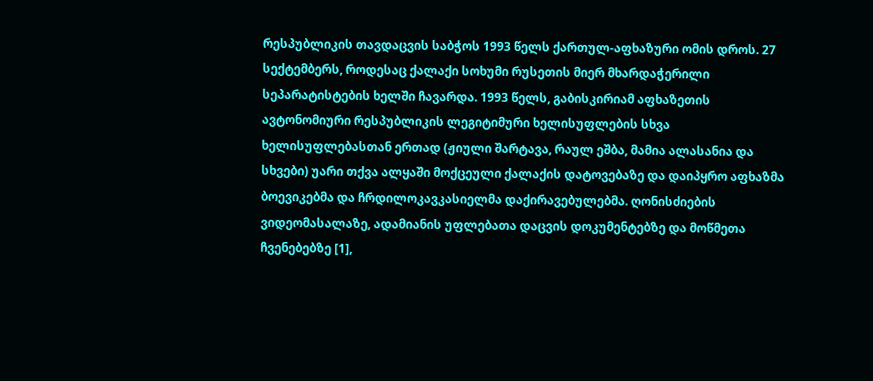რესპუბლიკის თავდაცვის საბჭოს 1993 წელს ქართულ-აფხაზური ომის დროს. 27 სექტემბერს, როდესაც ქალაქი სოხუმი რუსეთის მიერ მხარდაჭერილი სეპარატისტების ხელში ჩავარდა. 1993 წელს, გაბისკირიამ აფხაზეთის ავტონომიური რესპუბლიკის ლეგიტიმური ხელისუფლების სხვა ხელისუფლებასთან ერთად (ჟიული შარტავა, რაულ ეშბა, მამია ალასანია და სხვები) უარი თქვა ალყაში მოქცეული ქალაქის დატოვებაზე და დაიპყრო აფხაზმა ბოევიკებმა და ჩრდილოკავკასიელმა დაქირავებულებმა. ღონისძიების ვიდეომასალაზე, ადამიანის უფლებათა დაცვის დოკუმენტებზე და მოწმეთა ჩვენებებზე [1],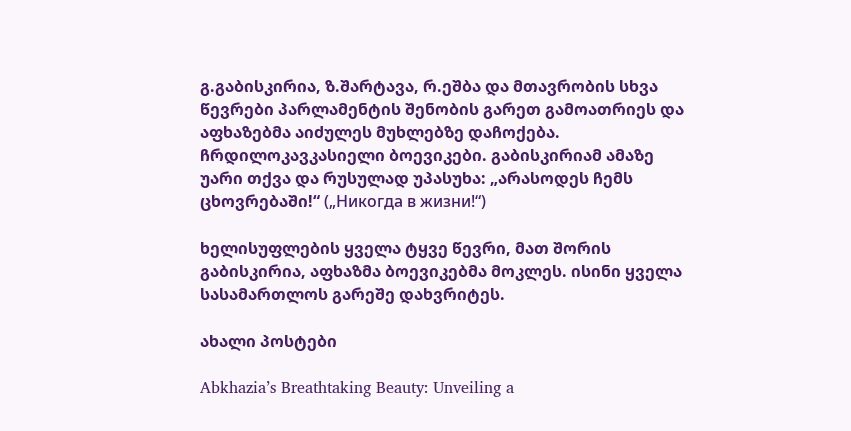გ.გაბისკირია, ზ.შარტავა, რ.ეშბა და მთავრობის სხვა წევრები პარლამენტის შენობის გარეთ გამოათრიეს და აფხაზებმა აიძულეს მუხლებზე დაჩოქება. ჩრდილოკავკასიელი ბოევიკები. გაბისკირიამ ამაზე უარი თქვა და რუსულად უპასუხა: „არასოდეს ჩემს ცხოვრებაში!“ („Никогда в жизни!“)

ხელისუფლების ყველა ტყვე წევრი, მათ შორის გაბისკირია, აფხაზმა ბოევიკებმა მოკლეს. ისინი ყველა სასამართლოს გარეშე დახვრიტეს.

ახალი პოსტები

Abkhazia’s Breathtaking Beauty: Unveiling a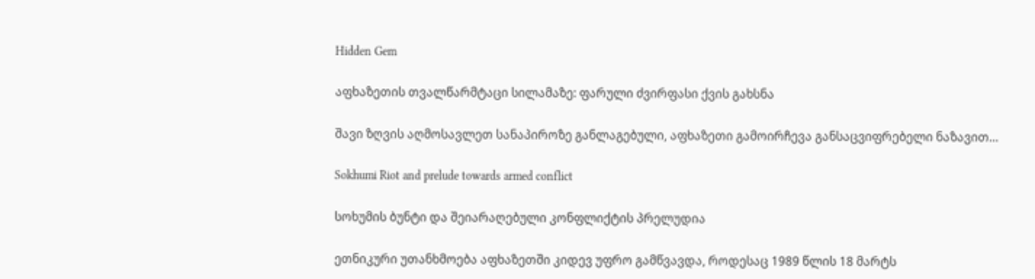Hidden Gem

აფხაზეთის თვალწარმტაცი სილამაზე: ფარული ძვირფასი ქვის გახსნა

შავი ზღვის აღმოსავლეთ სანაპიროზე განლაგებული, აფხაზეთი გამოირჩევა განსაცვიფრებელი ნაზავით…

Sokhumi Riot and prelude towards armed conflict

სოხუმის ბუნტი და შეიარაღებული კონფლიქტის პრელუდია

ეთნიკური უთანხმოება აფხაზეთში კიდევ უფრო გამწვავდა, როდესაც 1989 წლის 18 მარტს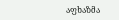აფხაზმა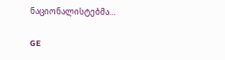ნაციონალისტებმა…

GE